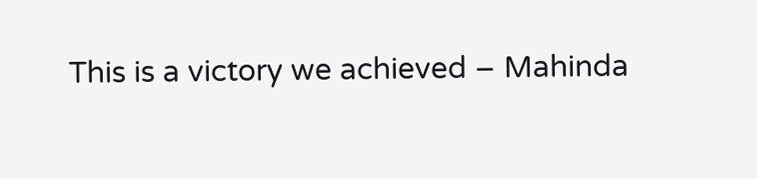This is a victory we achieved – Mahinda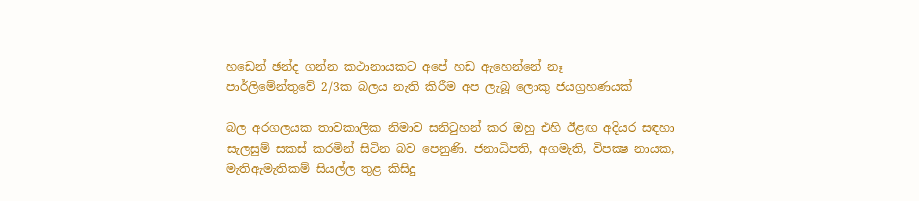හඩෙන් ඡන්ද ගන්න කථානායකට අපේ හඩ ඇහෙන්නේ නෑ
පාර්ලිමේන්තුවේ 2/3ක බලය නැති කිරීම අප ලැබූ ලොකු ජයග්‍රහණයක්

බල අරගලයක තාවකාලික නිමාව සනිටුහන් කර ඔහු එහි ඊළඟ අදියර සඳහා සැලසුම් සකස් කරමින් සිටින බව පෙනුණි. ජනාධිපති, අගමැති, විපක්‍ෂ නායක, මැතිඇමැතිකම් සියල්ල තුළ කිසිදු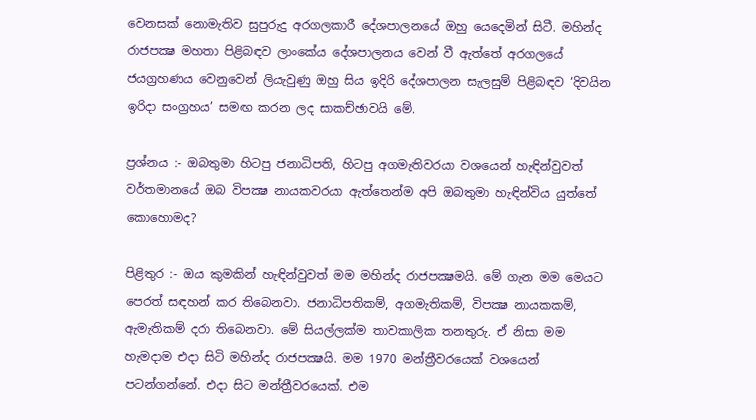වෙනසක් නොමැතිව සුපුරුදු අරගලකාරී දේශපාලනයේ ඔහු යෙදෙමින් සිටී. මහින්ද රාජපක්‍ෂ මහතා පිළිබඳව ලාංකේය දේශපාලනය වෙන් වී ඇත්තේ අරගලයේ ජයග්‍රහණය වෙනුවෙන් ලියැවුණු ඔහු සිය ඉදිරි දේශපාලන සැලසුම් පිළිබඳව ‘දිවයින ඉරිදා සංග්‍රහය’ සමඟ කරන ලද සාකච්ඡාවයි මේ.

ප්‍රශ්නය :- ඔබතුමා හිටපු ජනාධිපති, හිටපු අගමැතිවරයා වශයෙන් හැඳින්වුවත් වර්තමානයේ ඔබ විපක්‍ෂ නායකවරයා ඇත්තෙන්ම අපි ඔබතුමා හැඳින්විය යුත්තේ කොහොමද?

පිළිතුර :- ඔය කුමකින් හැඳින්වුවත් මම මහින්ද රාජපක්‍ෂමයි. මේ ගැන මම මෙයට පෙරත් සඳහන් කර තිබෙනවා. ජනාධිපතිකම්, අගමැතිකම්, විපක්‍ෂ නායකකම්, ඇමැතිකම් දරා තිබෙනවා. මේ සියල්ලක්ම තාවකාලික තනතුරු. ඒ නිසා මම හැමදාම එදා සිටි මහින්ද රාජපක්‍ෂයි. මම 1970 මන්ත්‍රීවරයෙක් වශයෙන් පටන්ගන්නේ. එදා සිට මන්ත්‍රීවරයෙක්. එම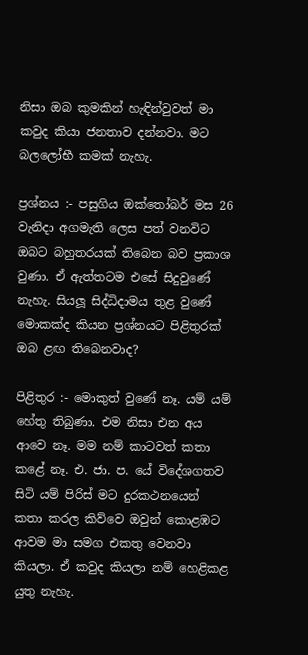නිසා ඔබ කුමකින් හැඳින්වුවත් මා කවුද කියා ජනතාව දන්නවා. මට බලලෝභී කමක් නැහැ.

ප්‍රශ්නය :- පසුගිය ඔක්තෝබර් මස 26 වැනිදා අගමැති ලෙස පත් වනවිට ඔබට බහුතරයක් තිබෙන බව ප්‍රකාශ වුණා. ඒ ඇත්තටම එසේ සිදුවුණේ නැහැ. සියලූ සිද්ධිදාමය තුළ වුණේ මොකක්ද කියන ප්‍රශ්නයට පිළිතුරක් ඔබ ළඟ තිබෙනවාද?

පිළිතුර :- මොකුත් වුණේ නෑ. යම් යම් හේතු තිබුණා. එම නිසා එන අය ආවෙ නෑ. මම නම් කාටවත් කතා කළේ නෑ. එ. ජා. ප. යේ විදේශගතව සිටි යම් පිරිස් මට දුරකථනයෙන් කතා කරල කිව්වෙ ඔවුන් කොළඹට ආවම මා සමග එකතු වෙනවා කියලා. ඒ කවුද කියලා නම් හෙළිකළ යුතු නැහැ.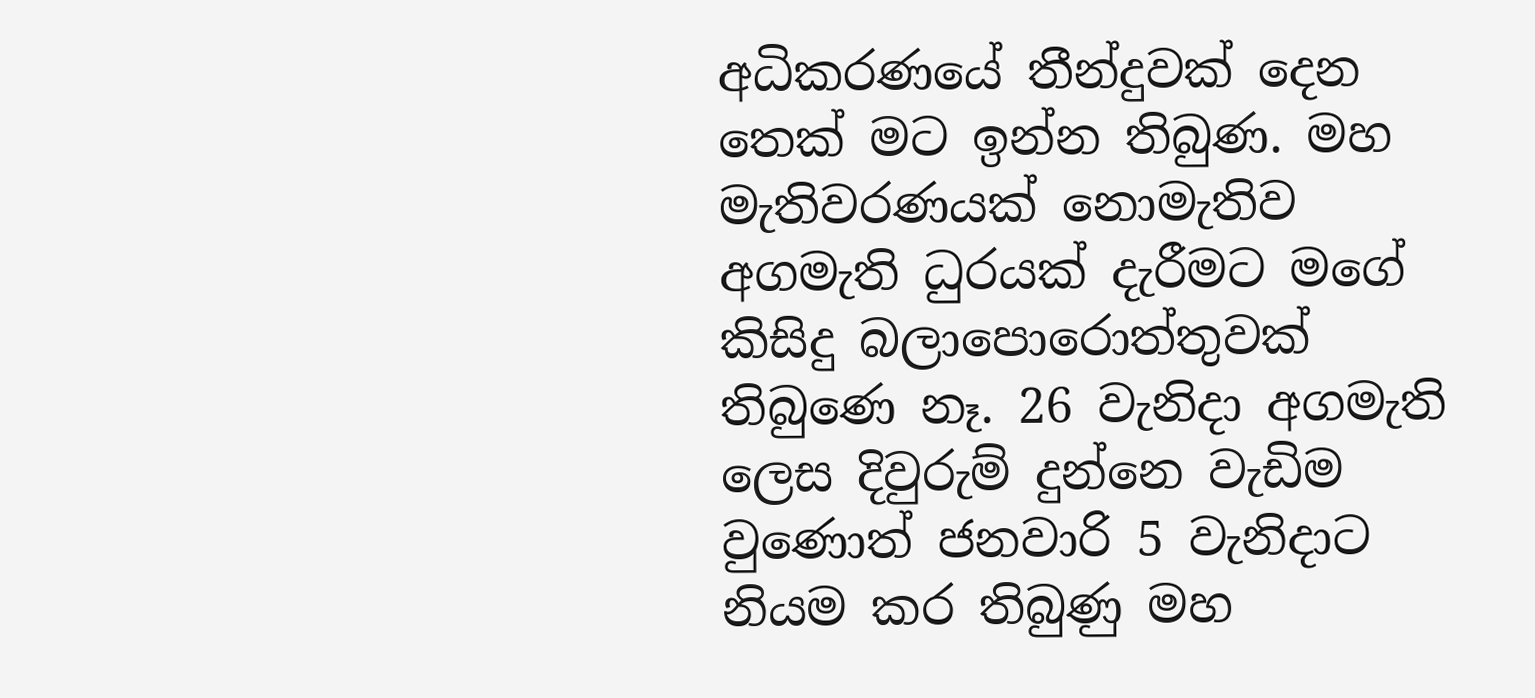අධිකරණයේ තීන්දුවක් දෙන තෙක් මට ඉන්න තිබුණ. මහ මැතිවරණයක් නොමැතිව අගමැති ධුරයක් දැරීමට මගේ කිසිදු බලාපොරොත්තුවක් තිබුණෙ නෑ. 26 වැනිදා අගමැති ලෙස දිවුරුම් දුන්නෙ වැඩිම වුණොත් ජනවාරි 5 වැනිදාට නියම කර තිබුණු මහ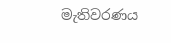මැතිවරණය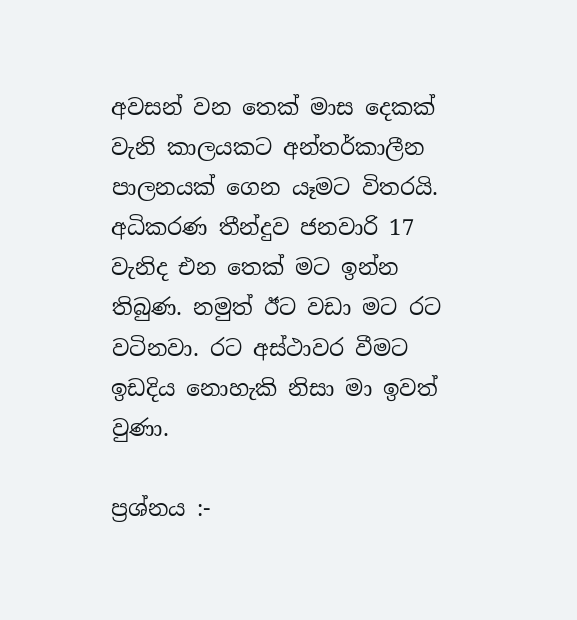අවසන් වන තෙක් මාස දෙකක් වැනි කාලයකට අන්තර්කාලීන පාලනයක් ගෙන යෑමට විතරයි. අධිකරණ තීන්දුව ජනවාරි 17 වැනිද එන තෙක් මට ඉන්න තිබුණ. නමුත් ඊට වඩා මට රට වටිනවා. රට අස්ථාවර වීමට ඉඩදිය නොහැකි නිසා මා ඉවත් වුණා.

ප්‍රශ්නය :-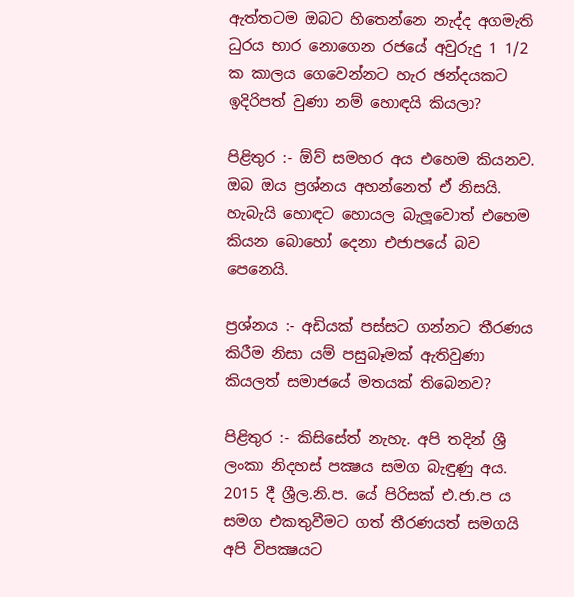ඇත්තටම ඔබට හිතෙන්නෙ නැද්ද අගමැති ධුරය භාර නොගෙන රජයේ අවුරුදු 1 1/2 ක කාලය ගෙවෙන්නට හැර ඡන්දයකට ඉදිරිපත් වුණා නම් හොඳයි කියලා?

පිළිතුර :- ඕව් සමහර අය එහෙම කියනව. ඔබ ඔය ප්‍රශ්නය අහන්නෙත් ඒ නිසයි. හැබැයි හොඳට හොයල බැලූවොත් එහෙම කියන බොහෝ දෙනා එජාපයේ බව පෙනෙයි.

ප්‍රශ්නය :- අඩියක් පස්සට ගන්නට තීරණය කිරීම නිසා යම් පසුබෑමක් ඇතිවුණා කියලත් සමාජයේ මතයක් තිබෙනව?

පිළිතුර :- කිසිසේත් නැහැ. අපි තදින් ශ්‍රී ලංකා නිදහස් පක්‍ෂය සමග බැඳුණු අය. 2015 දී ශ්‍රීල.නි.ප. යේ පිරිසක් එ.ජා.ප ය සමග එකතුවීමට ගත් තීරණයත් සමගයි අපි විපක්‍ෂයට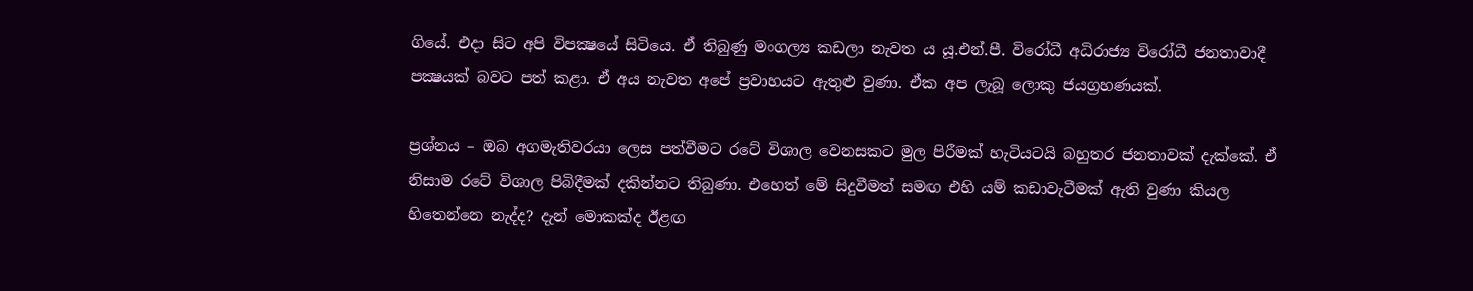ගියේ. එදා සිට අපි විපක්‍ෂයේ සිටියෙ. ඒ තිබුණු මංගල්‍ය කඩලා නැවත ය යූ.එන්.පී. විරෝධී අධිරාජ්‍ය විරෝධී ජනතාවාදී පක්‍ෂයක් බවට පත් කළා. ඒ අය නැවත අපේ ප්‍රවාහයට ඇතුළු වුණා. ඒක අප ලැබූ ලොකු ජයග්‍රහණයක්.

ප්‍රශ්නය – ඔබ අගමැතිවරයා ලෙස පත්වීමට රටේ විශාල වෙනසකට මුල පිරීමක් හැටියටයි බහුතර ජනතාවක් දැක්කේ. ඒ නිසාම රටේ විශාල පිබිදීමක් දකින්නට තිබුණා. එහෙත් මේ සිදුවීමත් සමඟ එහි යම් කඩාවැටීමක් ඇති වුණා කියල හිතෙන්නෙ නැද්ද? දැන් මොකක්ද ඊළඟ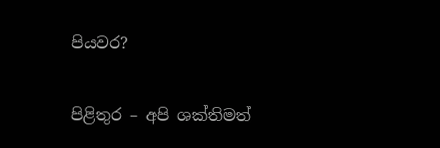පියවර?

පිළිතුර – අපි ශක්තිමත්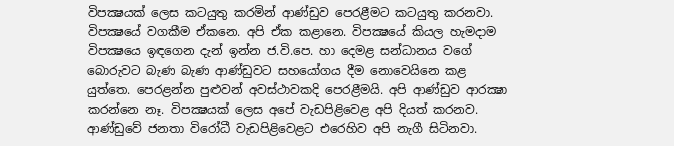විපක්‍ෂයක් ලෙස කටයුතු කරමින් ආණ්ඩුව පෙරළීමට කටයුතු කරනවා. විපක්‍ෂයේ වගකීම ඒකනෙ. අපි ඒක කළානෙ. විපක්‍ෂයේ කියල හැමදාම විපක්‍ෂයෙ ඉඳගෙන දැන් ඉන්න ජ.වි.පෙ. හා දෙමළ සන්ධානය වගේ බොරුවට බැණ බැණ ආණ්ඩුවට සහයෝගය දීම නොවෙයිනෙ කළ යුත්තෙ. පෙරළන්න පුළුවන් අවස්ථාවකදි පෙරළීමයි. අපි ආණ්ඩුව ආරක්‍ෂා කරන්නෙ නෑ. විපක්‍ෂයක් ලෙස අපේ වැඩපිළිවෙළ අපි දියත් කරනව. ආණ්ඩුවේ ජනතා විරෝධී වැඩපිළිවෙළට එරෙහිව අපි නැගී සිටිනවා.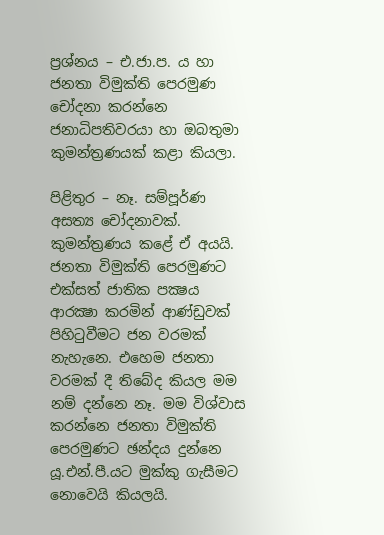ප්‍රශ්නය – එ.ජා.ප. ය හා ජනතා විමුක්ති පෙරමුණ චෝදනා කරන්නෙ ජනාධිපතිවරයා හා ඔබතුමා කුමන්ත්‍රණයක් කළා කියලා.

පිළිතුර – නෑ. සම්පූර්ණ අසත්‍ය චෝදනාවක්. කුමන්ත්‍රණය කළේ ඒ අයයි. ජනතා විමුක්ති පෙරමුණට එක්සත් ජාතික පක්‍ෂය ආරක්‍ෂා කරමින් ආණ්ඩුවක් පිහිටුවීමට ජන වරමක් නැහැනෙ. එහෙම ජනතා වරමක් දී තිබේද කියල මම නම් දන්නෙ නෑ. මම විශ්වාස කරන්නෙ ජනතා විමුක්ති පෙරමුණට ඡන්දය දුන්නෙ යූ.එන්.පී.යට මුක්කු ගැසීමට නොවෙයි කියලයි.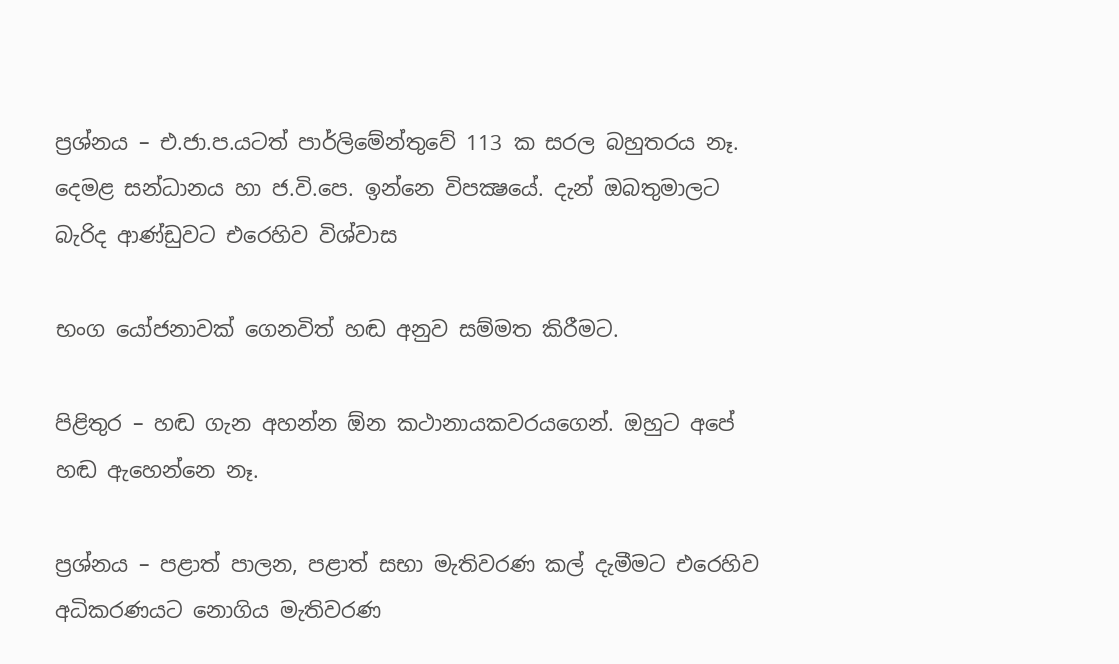ප්‍රශ්නය – එ.ජා.ප.යටත් පාර්ලිමේන්තුවේ 113 ක සරල බහුතරය නෑ. දෙමළ සන්ධානය හා ජ.වි.පෙ. ඉන්නෙ විපක්‍ෂයේ. දැන් ඔබතුමාලට බැරිද ආණ්ඩුවට එරෙහිව විශ්වාස

භංග යෝජනාවක් ගෙනවිත් හඬ අනුව සම්මත කිරීමට.

පිළිතුර – හඬ ගැන අහන්න ඕන කථානායකවරයගෙන්. ඔහුට අපේ හඬ ඇහෙන්නෙ නෑ.

ප්‍රශ්නය – පළාත් පාලන, පළාත් සභා මැතිවරණ කල් දැමීමට එරෙහිව අධිකරණයට නොගිය මැතිවරණ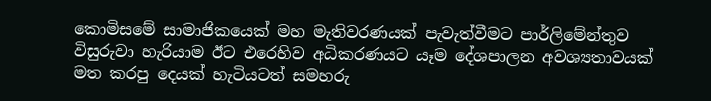කොමිසමේ සාමාජිකයෙක් මහ මැතිවරණයක් පැවැත්වීමට පාර්ලිමේන්තුව විසුරුවා හැරියාම ඊට එරෙහිව අධිකරණයට යෑම දේශපාලන අවශ්‍යතාවයක් මත කරපු දෙයක් හැටියටත් සමහරු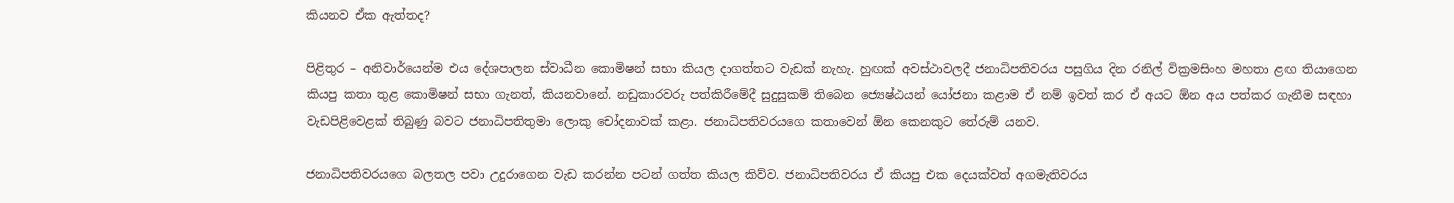කියනව ඒක ඇත්තද?

පිළිතුර – අනිවාර්යෙන්ම එය දේශපාලන ස්වාධීන කොමිෂන් සභා කියල දාගත්තට වැඩක් නැහැ. හුඟක් අවස්ථාවලදී ජනාධිපතිවරය පසුගිය දින රනිල් වික්‍රමසිංහ මහතා ළඟ තියාගෙන කියපු කතා තුළ කොමිෂන් සභා ගැනත්, කියනවානේ. නඩුකාරවරු පත්කිරීමේදී සුදුසුකම් තිබෙන ජ්‍යෙෂ්ඨයන් යෝජනා කළාම ඒ නම් ඉවත් කර ඒ අයට ඕන අය පත්කර ගැනීම සඳහා වැඩපිළිවෙළක් තිබුණු බවට ජනාධිපතිතුමා ලොකු චෝදනාවක් කළා. ජනාධිපතිවරයගෙ කතාවෙන් ඕන කෙනකුට තේරුම් යනව.

ජනාධිපතිවරයගෙ බලතල පවා උදුරාගෙන වැඩ කරන්න පටන් ගත්ත කියල කිව්ව. ජනාධිපතිවරය ඒ කියපු එක දෙයක්වත් අගමැතිවරය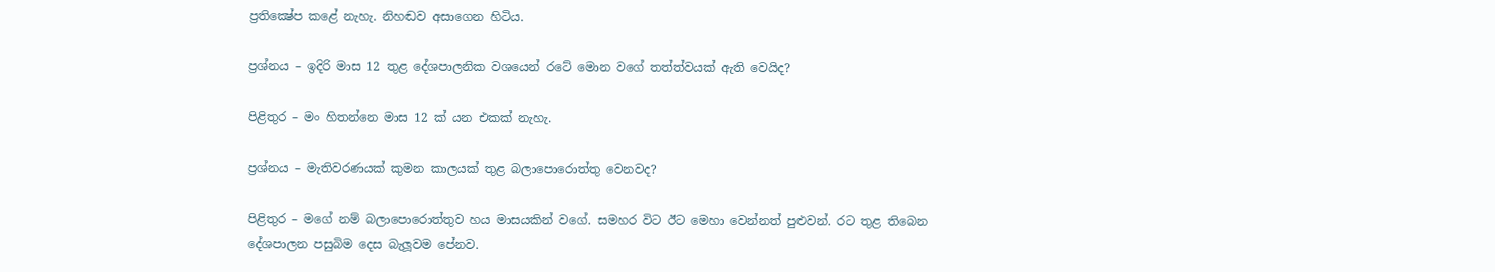ප්‍රතික්‍ෂේප කළේ නැහැ. නිහඬව අසාගෙන හිටිය.

ප්‍රශ්නය – ඉදිරි මාස 12 තුළ දේශපාලනික වශයෙන් රටේ මොන වගේ තත්ත්වයක් ඇති වෙයිද?

පිළිතුර – මං හිතන්නෙ මාස 12 ක් යන එකක් නැහැ.

ප්‍රශ්නය – මැතිවරණයක් කුමන කාලයක් තුළ බලාපොරොත්තු වෙනවද?

පිළිතුර – මගේ නම් බලාපොරොත්තුව හය මාසයකින් වගේ. සමහර විට ඊට මෙහා වෙන්නත් පුළුවන්. රට තුළ තිබෙන දේශපාලන පසුබිම දෙස බැලූවම පේනව.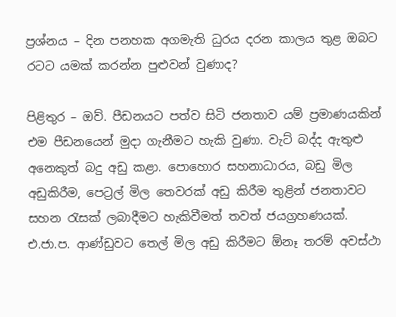ප්‍රශ්නය – දින පනහක අගමැති ධුරය දරන කාලය තුළ ඔබට රටට යමක් කරන්න පුළුවන් වුණාද?

පිළිතුර – ඔව්. පීඩනයට පත්ව සිටි ජනතාව යම් ප්‍රමාණයකින් එම පීඩනයෙන් මුදා ගැනීමට හැකි වුණා. වැට් බද්ද ඇතුළු අනෙකුත් බදු අඩු කළා. පොහොර සහනාධාරය, බඩු මිල අඩුකිරීම, පෙට්‍රල් මිල තෙවරක් අඩු කිරීම තුළින් ජනතාවට සහන රැසක් ලබාදීමට හැකිවීමත් තවත් ජයග්‍රහණයක්. එ.ජා.ප. ආණ්ඩුවට තෙල් මිල අඩු කිරීමට ඕනෑ තරම් අවස්ථා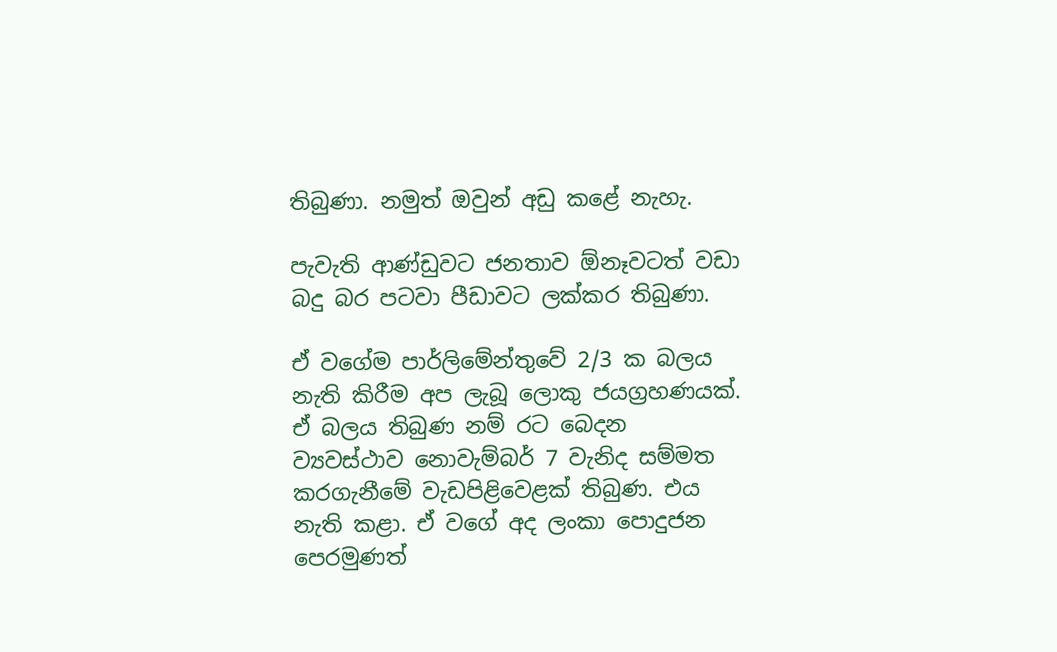තිබුණා. නමුත් ඔවුන් අඩු කළේ නැහැ.

පැවැති ආණ්ඩුවට ජනතාව ඕනෑවටත් වඩා බදු බර පටවා පීඩාවට ලක්කර තිබුණා.

ඒ වගේම පාර්ලිමේන්තුවේ 2/3 ක බලය නැති කිරීම අප ලැබූ ලොකු ජයග්‍රහණයක්. ඒ බලය තිබුණ නම් රට බෙදන ව්‍යවස්ථාව නොවැම්බර් 7 වැනිද සම්මත කරගැනීමේ වැඩපිළිවෙළක් තිබුණ. එය නැති කළා. ඒ වගේ අද ලංකා පොදුජන පෙරමුණත්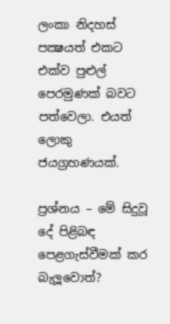ලංකා නිදහස් පක්‍ෂයත් එකට එක්ව පුළුල් පෙරමුණක් බවට පත්වෙලා. එයත් ලොකු ජයග්‍රහණයක්.

ප්‍රශ්නය – මේ සිදුවූ දේ පිළිබඳ පෙළගැස්වීමක් කර බැලූවොත්?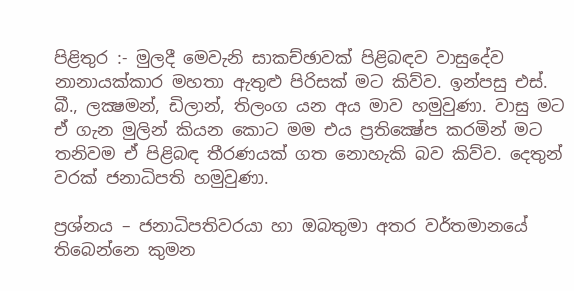පිළිතුර :- මුලදී මෙවැනි සාකච්ඡාවක් පිළිබඳව වාසුදේව නානායක්කාර මහතා ඇතුළු පිරිසක් මට කිව්ව. ඉන්පසු එස්. බී., ලක්‍ෂමන්, ඩිලාන්, තිලංග යන අය මාව හමුවුණා. වාසු මට ඒ ගැන මුලින් කියන කොට මම එය ප්‍රතික්‍ෂේප කරමින් මට තනිවම ඒ පිළිබඳ තීරණයක් ගත නොහැකි බව කිව්ව. දෙතුන් වරක් ජනාධිපති හමුවුණා.

ප්‍රශ්නය – ජනාධිපතිවරයා හා ඔබතුමා අතර වර්තමානයේ තිබෙන්නෙ කුමන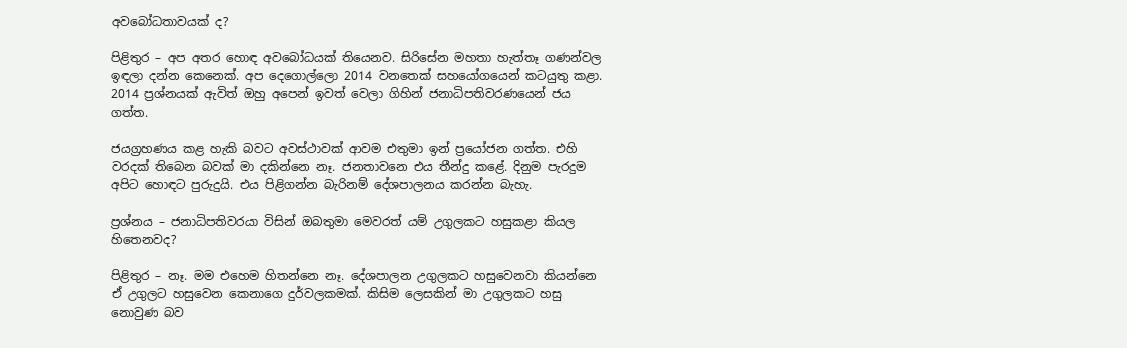අවබෝධතාවයක් ද?

පිළිතුර – අප අතර හොඳ අවබෝධයක් තියෙනව. සිරිසේන මහතා හැත්තෑ ගණන්වල ඉඳලා දන්න කෙනෙක්. අප දෙගොල්ලො 2014 වනතෙක් සහයෝගයෙන් කටයුතු කළා. 2014 ප්‍රශ්නයක් ඇවිත් ඔහු අපෙන් ඉවත් වෙලා ගිහින් ජනාධිපතිවරණයෙන් ජය ගත්ත.

ජයග්‍රහණය කළ හැකි බවට අවස්ථාවක් ආවම එතුමා ඉන් ප්‍රයෝජන ගත්ත. එහි වරදක් තිබෙන බවක් මා දකින්නෙ නෑ. ජනතාවනෙ එය තීන්දු කළේ. දිනුම පැරදුම අපිට හොඳට පුරුදුයි. එය පිළිගන්න බැරිනම් දේශපාලනය කරන්න බැහැ.

ප්‍රශ්නය – ජනාධිපතිවරයා විසින් ඔබතුමා මෙවරත් යම් උගුලකට හසුකළා කියල හිතෙනවද?

පිළිතුර – නෑ. මම එහෙම හිතන්නෙ නෑ. දේශපාලන උගුලකට හසුවෙනවා කියන්නෙ ඒ උගුලට හසුවෙන කෙනාගෙ දුර්වලකමක්. කිසිම ලෙසකින් මා උගුලකට හසු නොවුණ බව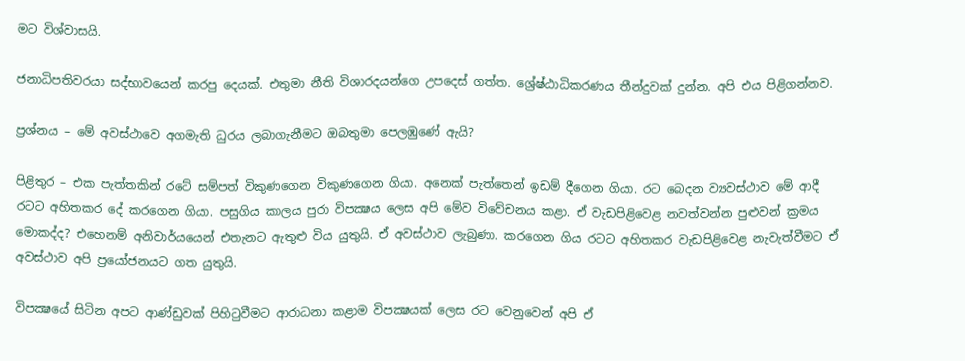මට විශ්වාසයි.

ජනාධිපතිවරයා සද්භාවයෙන් කරපු දෙයක්. එතුමා නීති විශාරදයන්ගෙ උපදෙස් ගත්ත. ශ්‍රේෂ්ඨාධිකරණය තීන්දුවක් දුන්න. අපි එය පිළිගන්නව.

ප්‍රශ්නය – මේ අවස්ථාවෙ අගමැති ධුරය ලබාගැනීමට ඔබතුමා පෙලඹුණේ ඇයි?

පිළිතුර – එක පැත්තකින් රටේ සම්පත් විකුණගෙන විකුණගෙන ගියා. අනෙක් පැත්තෙන් ඉඩම් දීගෙන ගියා. රට බෙදන ව්‍යවස්ථාව මේ ආදී රටට අහිතකර දේ කරගෙන ගියා. පසුගිය කාලය පුරා විපක්‍ෂය ලෙස අපි මේව විවේචනය කළා. ඒ වැඩපිළිවෙළ නවත්වන්න පුළුවන් ක්‍රමය මොකද්ද? එහෙනම් අනිවාර්යයෙන් එතැනට ඇතුළු විය යුතුයි. ඒ අවස්ථාව ලැබුණා. කරගෙන ගිය රටට අහිතකර වැඩපිළිවෙළ නැවැත්වීමට ඒ අවස්ථාව අපි ප්‍රයෝජනයට ගත යුතුයි.

විපක්‍ෂයේ සිටින අපට ආණ්ඩුවක් පිහිටුවීමට ආරාධනා කළාම විපක්‍ෂයක් ලෙස රට වෙනුවෙන් අපි ඒ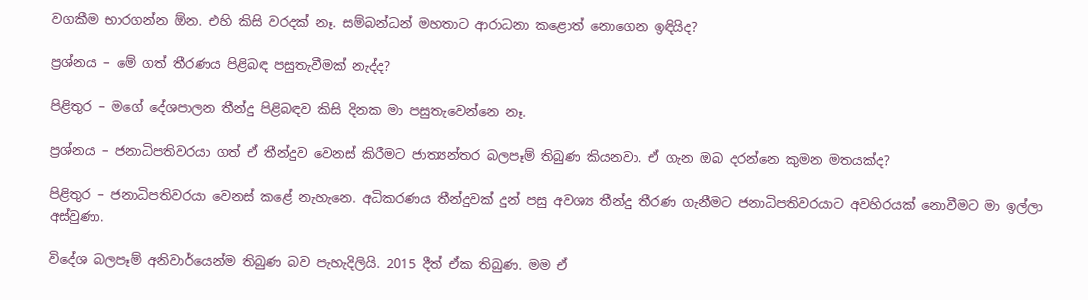වගකීම භාරගන්න ඕන. එහි කිසි වරදක් නෑ. සම්බන්ධන් මහතාට ආරාධනා කළොත් නොගෙන ඉඳියිද?

ප්‍රශ්නය – මේ ගත් තීරණය පිළිබඳ පසුතැවීමක් නැද්ද?

පිළිතුර – මගේ දේශපාලන තීන්දු පිළිබඳව කිසි දිනක මා පසුතැවෙන්නෙ නෑ.

ප්‍රශ්නය – ජනාධිපතිවරයා ගත් ඒ තීන්දුව වෙනස් කිරීමට ජාත්‍යන්තර බලපෑම් තිබුණ කියනවා. ඒ ගැන ඔබ දරන්නෙ කුමන මතයක්ද?

පිළිතුර – ජනාධිපතිවරයා වෙනස් කළේ නැහැනෙ. අධිකරණය තීන්දුවක් දුන් පසු අවශ්‍ය තීන්දු තීරණ ගැනීමට ජනාධිපතිවරයාට අවහිරයක් නොවීමට මා ඉල්ලා අස්වුණා.

විදේශ බලපෑම් අනිවාර්යෙන්ම තිබුණ බව පැහැදිලියි. 2015 දීත් ඒක තිබුණ. මම ඒ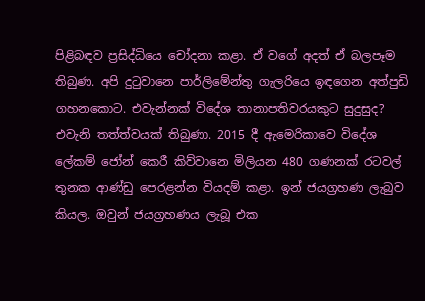පිළිබඳව ප්‍රසිද්ධියෙ චෝදනා කළා. ඒ වගේ අදත් ඒ බලපෑම තිබුණ. අපි දුටුවානෙ පාර්ලිමේන්තු ගැලරියෙ ඉඳගෙන අත්පුඩි ගහනකොට. එවැන්නක් විදේශ තානාපතිවරයකුට සුදුසුද? එවැනි තත්ත්වයක් තිබුණා. 2015 දී ඇමෙරිකාවෙ විදේශ ලේකම් ජෝන් කෙරී කිව්වානෙ මිලියන 480 ගණනක් රටවල් තුනක ආණ්ඩු පෙරළන්න වියදම් කළා. ඉන් ජයග්‍රහණ ලැබුව කියල. ඔවුන් ජයග්‍රහණය ලැබූ එක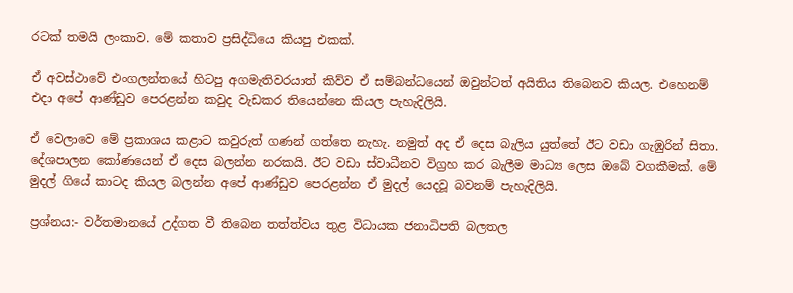රටක් තමයි ලංකාව. මේ කතාව ප්‍රසිද්ධියෙ කියපු එකක්.

ඒ අවස්ථාවේ එංගලන්තයේ හිටපු අගමැතිවරයාත් කිව්ව ඒ සම්බන්ධයෙන් ඔවුන්ටත් අයිතිය තිබෙනව කියල. එහෙනම් එදා අපේ ආණ්ඩුව පෙරළන්න කවුද වැඩකර තියෙන්නෙ කියල පැහැදිලියි.

ඒ වෙලාවෙ මේ ප්‍රකාශය කළාට කවුරුත් ගණන් ගත්තෙ නැහැ. නමුත් අද ඒ දෙස බැලිය යුත්තේ ඊට වඩා ගැඹුරින් සිතා. දේශපාලන කෝණයෙන් ඒ දෙස බලන්න නරකයි. ඊට වඩා ස්වාධීනව විග්‍රහ කර බැලීම මාධ්‍ය ලෙස ඔබේ වගකීමක්. මේ මුදල් ගියේ කාටද කියල බලන්න අපේ ආණ්ඩුව පෙරළන්න ඒ මුදල් යෙදවූ බවනම් පැහැදිලියි.

ප්‍රශ්නය:- වර්තමානයේ උද්ගත වී තිබෙන තත්ත්වය තුළ විධායක ජනාධිපති බලතල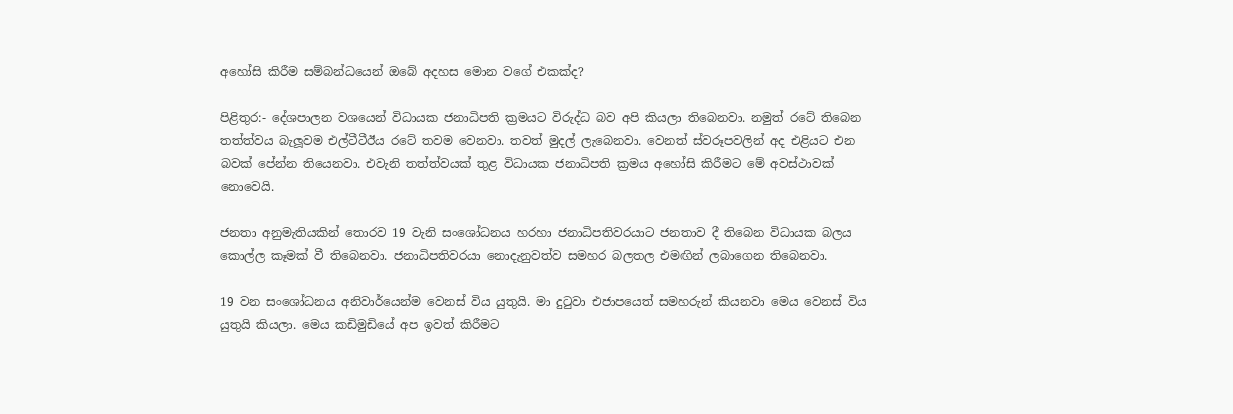අහෝසි කිරීම සම්බන්ධයෙන් ඔබේ අදහස මොන වගේ එකක්ද?

පිළිතුර:- දේශපාලන වශයෙන් විධායක ජනාධිපති ක්‍රමයට විරුද්ධ බව අපි කියලා තිබෙනවා. නමුත් රටේ තිබෙන තත්ත්වය බැලූවම එල්ටීටීඊය රටේ තවම වෙනවා. තවත් මුදල් ලැබෙනවා. වෙනත් ස්වරූපවලින් අද එළියට එන බවක් පේන්න තියෙනවා. එවැනි තත්ත්වයක් තුළ විධායක ජනාධිපති ක්‍රමය අහෝසි කිරීමට මේ අවස්ථාවක් නොවෙයි.

ජනතා අනුමැතියකින් තොරව 19 වැනි සංශෝධනය හරහා ජනාධිපතිවරයාට ජනතාව දී තිබෙන විධායක බලය කොල්ල කෑමක් වී තිබෙනවා. ජනාධිපතිවරයා නොදැනුවත්ව සමහර බලතල එමඟින් ලබාගෙන තිබෙනවා.

19 වන සංශෝධනය අනිවාර්යෙන්ම වෙනස් විය යුතුයි. මා දුටුවා එජාපයෙත් සමහරුන් කියනවා මෙය වෙනස් විය යුතුයි කියලා. මෙය කඩිමුඩියේ අප ඉවත් කිරීමට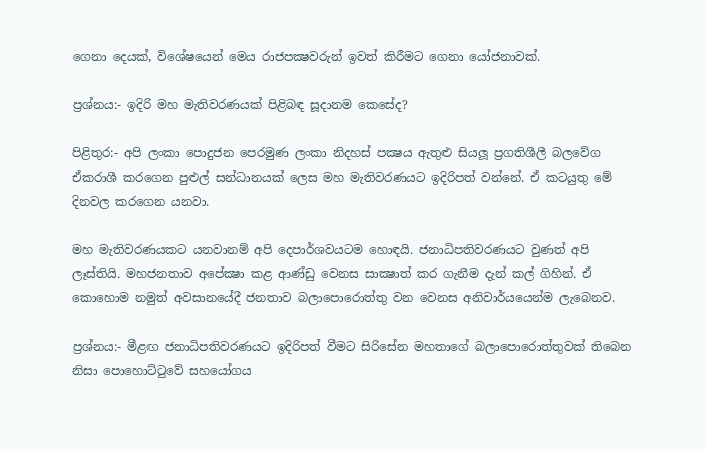ගෙනා දෙයක්, විශේෂයෙන් මෙය රාජපක්‍ෂවරුන් ඉවත් කිරීමට ගෙනා යෝජනාවක්.

ප්‍රශ්නය:- ඉදිරි මහ මැතිවරණයක් පිළිබඳ සූදානම කෙසේද?

පිළිතුර:- අපි ලංකා පොදුජන පෙරමුණ ලංකා නිදහස් පක්‍ෂය ඇතුළු සියලූ ප්‍රගතිශීලී බලවේග ඒකරාශී කරගෙන පුළුල් සන්ධානයක් ලෙස මහ මැතිවරණයට ඉදිරිපත් වන්නේ. ඒ කටයුතු මේ දිනවල කරගෙන යනවා.

මහ මැතිවරණයකට යනවානම් අපි දෙපාර්ශවයටම හොඳයි. ජනාධිපතිවරණයට වුණත් අපි ලෑස්තියි. මහජනතාව අපේක්‍ෂා කළ ආණ්ඩු වෙනස සාක්‍ෂාත් කර ගැනීම දැන් කල් ගිහින්. ඒ කොහොම නමුත් අවසානයේදී ජනතාව බලාපොරොත්තු වන වෙනස අනිවාර්යයෙන්ම ලැබෙනව.

ප්‍රශ්නය:- මීළඟ ජනාධිපතිවරණයට ඉදිරිපත් වීමට සිරිසේන මහතාගේ බලාපොරොත්තුවක් තිබෙන නිසා පොහොට්ටුවේ සහයෝගය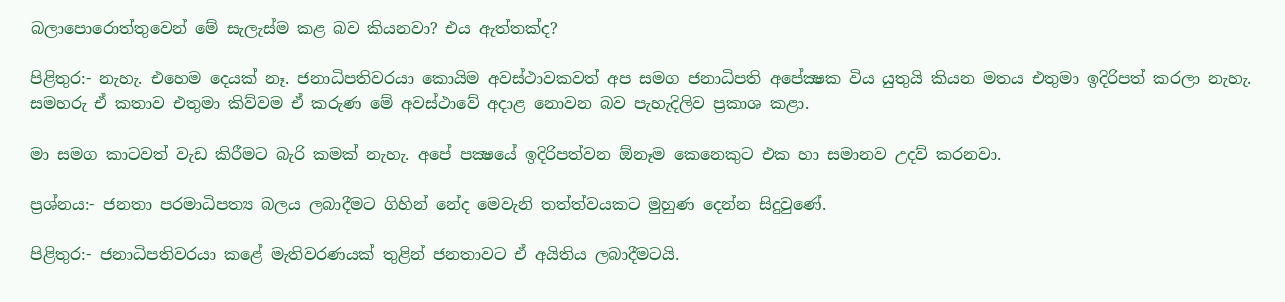බලාපොරොත්තුවෙන් මේ සැලැස්ම කළ බව කියනවා? එය ඇත්තක්ද?

පිළිතුර:- නැහැ. එහෙම දෙයක් නෑ. ජනාධිපතිවරයා කොයිම අවස්ථාවකවත් අප සමග ජනාධිපති අපේක්‍ෂක විය යුතුයි කියන මතය එතුමා ඉදිරිපත් කරලා නැහැ. සමහරු ඒ කතාව එතුමා කිව්වම ඒ කරුණ මේ අවස්ථාවේ අදාළ නොවන බව පැහැදිලිව ප්‍රකාශ කළා.

මා සමග කාටවත් වැඩ කිරීමට බැරි කමක් නැහැ. අපේ පක්‍ෂයේ ඉදිරිපත්වන ඕනෑම කෙනෙකුට එක හා සමානව උදව් කරනවා.

ප්‍රශ්නය:- ජනතා පරමාධිපත්‍ය බලය ලබාදීමට ගිහින් නේද මෙවැනි තත්ත්වයකට මුහුණ දෙන්න සිදුවුණේ.

පිළිතුර:- ජනාධිපතිවරයා කළේ මැතිවරණයක් තුළින් ජනතාවට ඒ අයිතිය ලබාදීමටයි.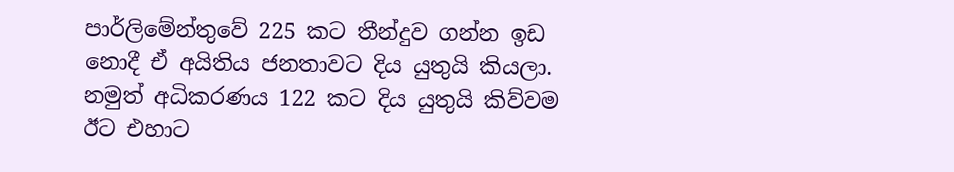පාර්ලිමේන්තුවේ 225 කට තීන්දුව ගන්න ඉඩ නොදී ඒ අයිතිය ජනතාවට දිය යුතුයි කියලා. නමුත් අධිකරණය 122 කට දිය යුතුයි කිව්වම ඊට එහාට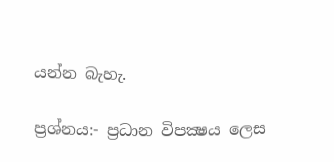යන්න බැහැ.

ප්‍රශ්නය:- ප්‍රධාන විපක්‍ෂය ලෙස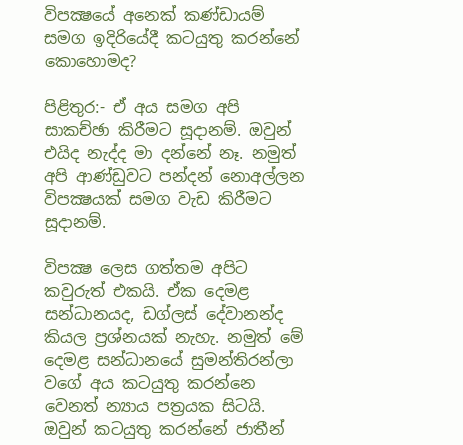විපක්‍ෂයේ අනෙක් කණ්ඩායම් සමග ඉදිරියේදී කටයුතු කරන්නේ කොහොමද?

පිළිතුර:- ඒ අය සමග අපි සාකච්ඡා කිරීමට සූදානම්. ඔවුන් එයිද නැද්ද මා දන්නේ නෑ. නමුත් අපි ආණ්ඩුවට පන්දන් නොඅල්ලන විපක්‍ෂයක් සමග වැඩ කිරීමට සූදානම්.

විපක්‍ෂ ලෙස ගත්තම අපිට කවුරුත් එකයි. ඒක දෙමළ සන්ධානයද, ඩග්ලස් දේවානන්ද කියල ප්‍රශ්නයක් නැහැ. නමුත් මේ දෙමළ සන්ධානයේ සුමන්තිරන්ලා වගේ අය කටයුතු කරන්නෙ වෙනත් න්‍යාය පත්‍රයක සිටයි. ඔවුන් කටයුතු කරන්නේ ජාතීන්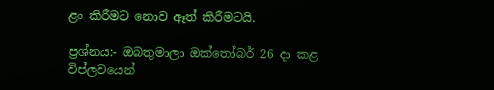ළං කිරීමට නොව ඈත් කිරීමටයි.

ප්‍රශ්නය:- ඔබතුමාලා ඔක්තෝබර් 26 දා කළ විප්ලවයෙන්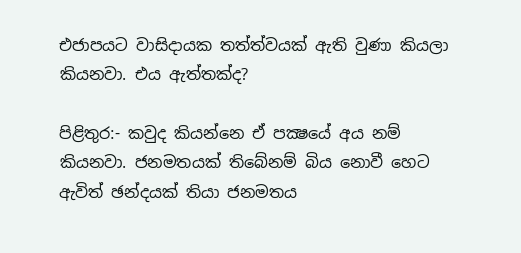එජාපයට වාසිදායක තත්ත්වයක් ඇති වුණා කියලා කියනවා. එය ඇත්තක්ද?

පිළිතුර:- කවුද කියන්නෙ ඒ පක්‍ෂයේ අය නම් කියනවා. ජනමතයක් තිබේනම් බිය නොවී හෙට ඇවිත් ඡන්දයක් තියා ජනමතය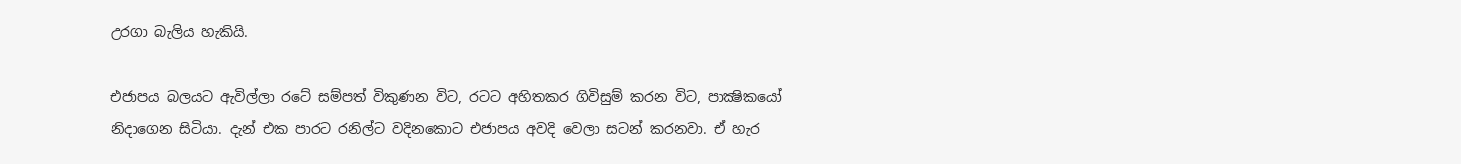උරගා බැලිය හැකියි.

එජාපය බලයට ඇවිල්ලා රටේ සම්පත් විකුණන විට, රටට අහිතකර ගිවිසුම් කරන විට, පාක්‍ෂිකයෝ නිදාගෙන සිටියා. දැන් එක පාරට රනිල්ට වදිනකොට එජාපය අවදි වෙලා සටන් කරනවා. ඒ හැර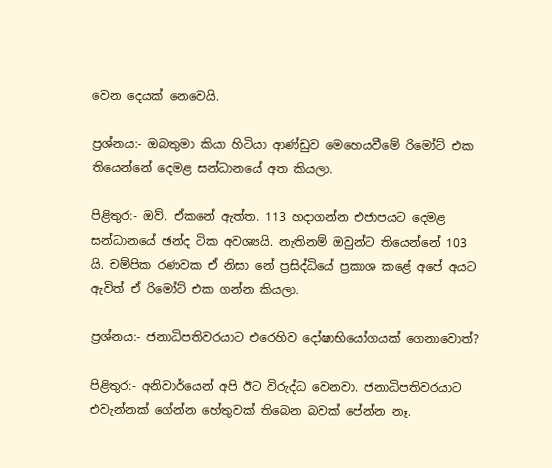වෙන දෙයක් නෙවෙයි.

ප්‍රශ්නය:- ඔබතුමා කියා හිටියා ආණ්ඩුව මෙහෙයවීමේ රිමෝට් එක තියෙන්නේ දෙමළ සන්ධානයේ අත කියලා.

පිළිතුර:- ඔව්. ඒකනේ ඇත්ත. 113 හදාගන්න එජාපයට දෙමළ සන්ධානයේ ඡන්ද ටික අවශ්‍යයි. නැතිනම් ඔවුන්ට තියෙන්නේ 103 යි. චම්පික රණවක ඒ නිසා නේ ප්‍රසිද්ධියේ ප්‍රකාශ කළේ අපේ අයට ඇවිත් ඒ රිමෝට් එක ගන්න කියලා.

ප්‍රශ්නය:- ජනාධිපතිවරයාට එරෙහිව දෝෂාභියෝගයක් ගෙනාවොත්?

පිළිතුර:- අනිවාර්යෙන් අපි ඊට විරුද්ධ වෙනවා. ජනාධිපතිවරයාට එවැන්නක් ගේන්න හේතුවක් තිබෙන බවක් පේන්න නෑ.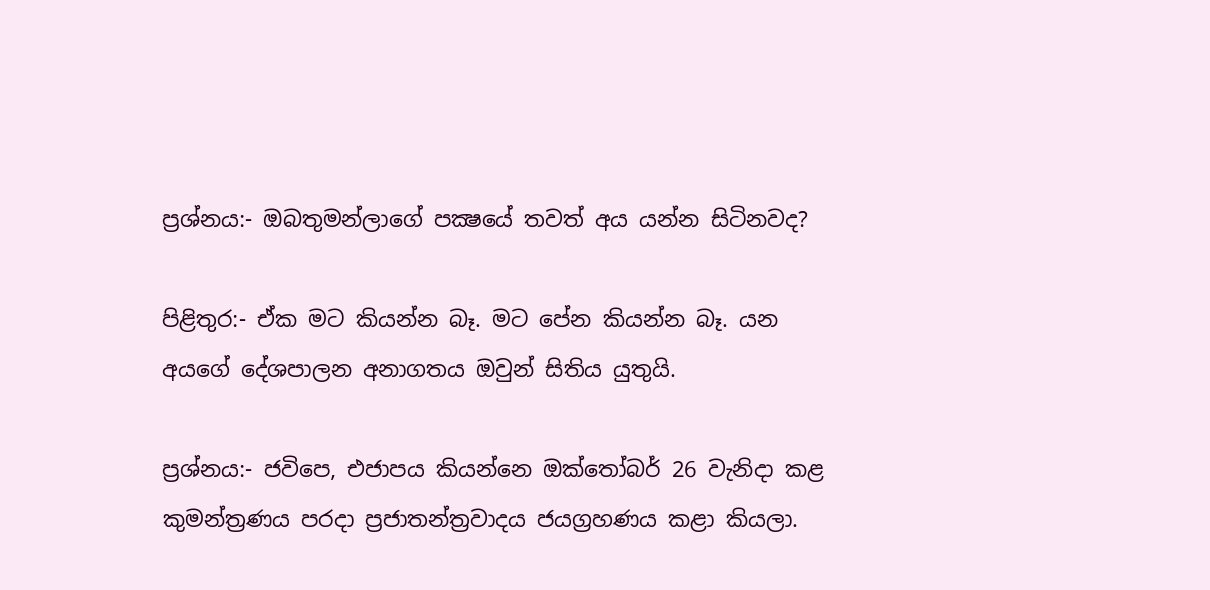ප්‍රශ්නය:- ඔබතුමන්ලාගේ පක්‍ෂයේ තවත් අය යන්න සිටිනවද?

පිළිතුර:- ඒක මට කියන්න බෑ. මට පේන කියන්න බෑ. යන අයගේ දේශපාලන අනාගතය ඔවුන් සිතිය යුතුයි.

ප්‍රශ්නය:- ජවිපෙ, එජාපය කියන්නෙ ඔක්තෝබර් 26 වැනිදා කළ කුමන්ත්‍රණය පරදා ප්‍රජාතන්ත්‍රවාදය ජයග්‍රහණය කළා කියලා.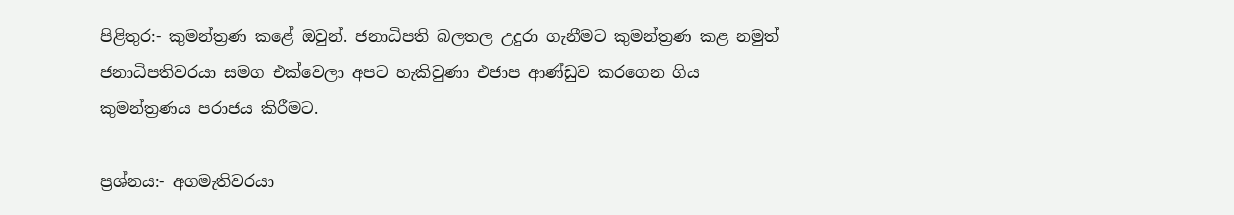පිළිතුර:- කුමන්ත්‍රණ කළේ ඔවුන්. ජනාධිපති බලතල උදුරා ගැනීමට කුමන්ත්‍රණ කළ නමුත් ජනාධිපතිවරයා සමග එක්වෙලා අපට හැකිවුණා එජාප ආණ්ඩුව කරගෙන ගිය කුමන්ත්‍රණය පරාජය කිරීමට.

ප්‍රශ්නය:- අගමැතිවරයා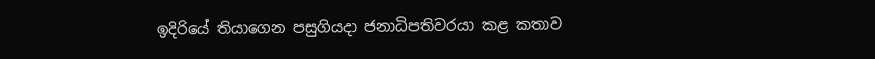ඉදිරියේ තියාගෙන පසුගියදා ජනාධිපතිවරයා කළ කතාව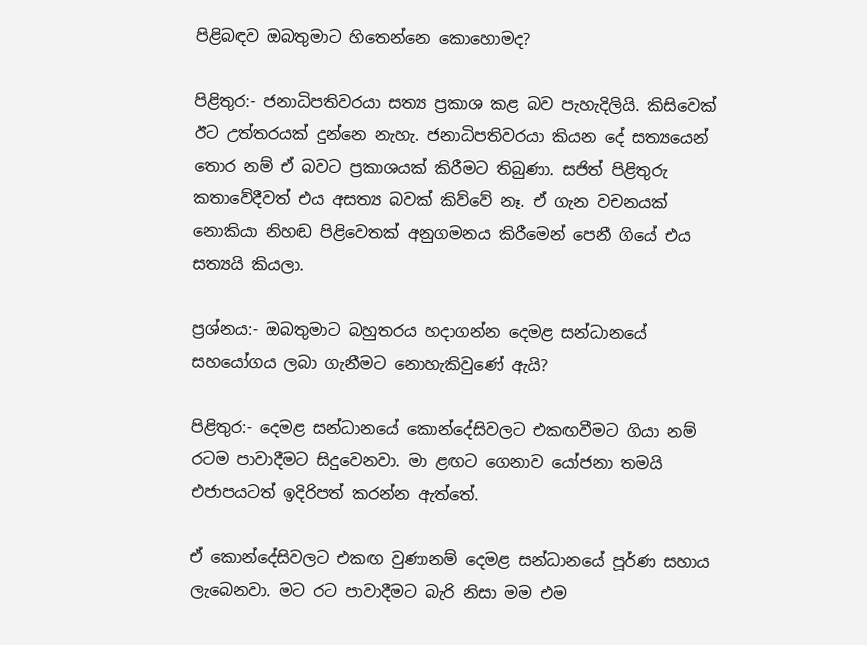පිළිබඳව ඔබතුමාට හිතෙන්නෙ කොහොමද?

පිළිතුර:- ජනාධිපතිවරයා සත්‍ය ප්‍රකාශ කළ බව පැහැදිලියි. කිසිවෙක් ඊට උත්තරයක් දුන්නෙ නැහැ. ජනාධිපතිවරයා කියන දේ සත්‍යයෙන් තොර නම් ඒ බවට ප්‍රකාශයක් කිරීමට තිබුණා. සජිත් පිළිතුරු කතාවේදීවත් එය අසත්‍ය බවක් කිව්වේ නෑ. ඒ ගැන වචනයක් නොකියා නිහඬ පිළිවෙතක් අනුගමනය කිරීමෙන් පෙනී ගියේ එය සත්‍යයි කියලා.

ප්‍රශ්නය:- ඔබතුමාට බහුතරය හදාගන්න දෙමළ සන්ධානයේ සහයෝගය ලබා ගැනීමට නොහැකිවුණේ ඇයි?

පිළිතුර:- දෙමළ සන්ධානයේ කොන්දේසිවලට එකඟවීමට ගියා නම් රටම පාවාදීමට සිදුවෙනවා. මා ළඟට ගෙනාව යෝජනා තමයි එජාපයටත් ඉදිරිපත් කරන්න ඇත්තේ.

ඒ කොන්දේසිවලට එකඟ වුණානම් දෙමළ සන්ධානයේ පූර්ණ සහාය ලැබෙනවා. මට රට පාවාදීමට බැරි නිසා මම එම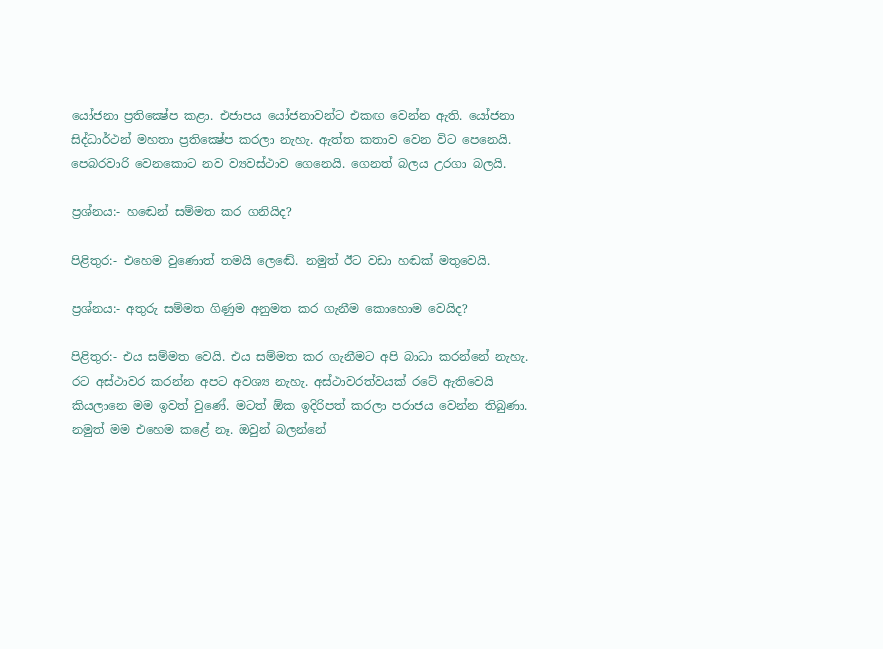යෝජනා ප්‍රතික්‍ෂේප කළා. එජාපය යෝජනාවන්ට එකඟ වෙන්න ඇති. යෝජනා සිද්ධාර්ථන් මහතා ප්‍රතික්‍ෂේප කරලා නැහැ. ඇත්ත කතාව වෙන විට පෙනෙයි. පෙබරවාරි වෙනකොට නව ව්‍යවස්ථාව ගෙනෙයි. ගෙනත් බලය උරගා බලයි.

ප්‍රශ්නය:- හඬෙන් සම්මත කර ගනියිද?

පිළිතුර:- එහෙම වුණොත් තමයි ලෙඬේ. නමුත් ඊට වඩා හඬක් මතුවෙයි.

ප්‍රශ්නය:- අතුරු සම්මත ගිණුම අනුමත කර ගැනීම කොහොම වෙයිද?

පිළිතුර:- එය සම්මත වෙයි. එය සම්මත කර ගැනීමට අපි බාධා කරන්නේ නැහැ. රට අස්ථාවර කරන්න අපට අවශ්‍ය නැහැ. අස්ථාවරත්වයක් රටේ ඇතිවෙයි කියලානෙ මම ඉවත් වුණේ. මටත් ඕක ඉදිරිපත් කරලා පරාජය වෙන්න තිබුණා. නමුත් මම එහෙම කළේ නෑ. ඔවුන් බලන්නේ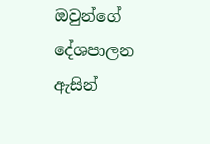ඔවුන්ගේ දේශපාලන ඇසින්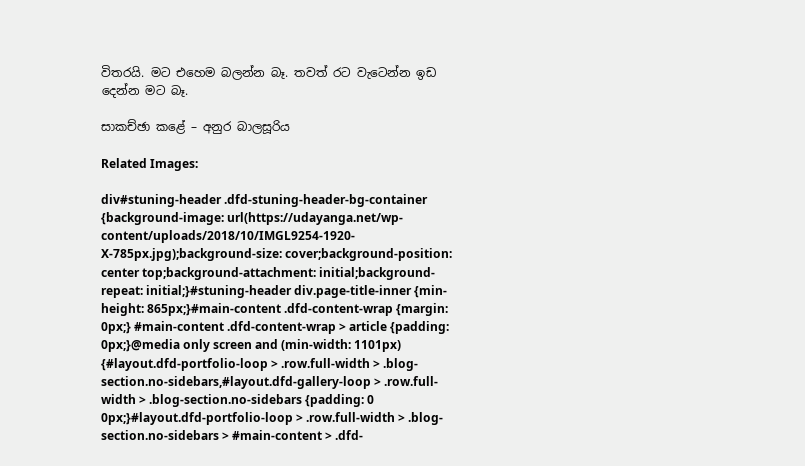විතරයි. මට එහෙම බලන්න බෑ. තවත් රට වැටෙන්න ඉඩ දෙන්න මට බෑ.

සාකච්ඡා කළේ – අනුර බාලසූරිය

Related Images:

div#stuning-header .dfd-stuning-header-bg-container {background-image: url(https://udayanga.net/wp-content/uploads/2018/10/IMGL9254-1920-X-785px.jpg);background-size: cover;background-position: center top;background-attachment: initial;background-repeat: initial;}#stuning-header div.page-title-inner {min-height: 865px;}#main-content .dfd-content-wrap {margin: 0px;} #main-content .dfd-content-wrap > article {padding: 0px;}@media only screen and (min-width: 1101px) {#layout.dfd-portfolio-loop > .row.full-width > .blog-section.no-sidebars,#layout.dfd-gallery-loop > .row.full-width > .blog-section.no-sidebars {padding: 0 0px;}#layout.dfd-portfolio-loop > .row.full-width > .blog-section.no-sidebars > #main-content > .dfd-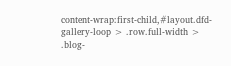content-wrap:first-child,#layout.dfd-gallery-loop > .row.full-width > .blog-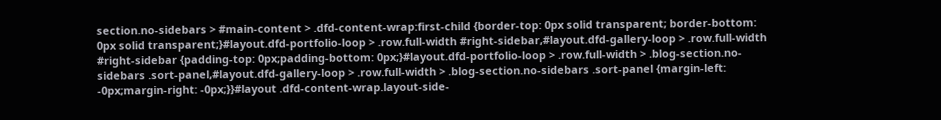section.no-sidebars > #main-content > .dfd-content-wrap:first-child {border-top: 0px solid transparent; border-bottom: 0px solid transparent;}#layout.dfd-portfolio-loop > .row.full-width #right-sidebar,#layout.dfd-gallery-loop > .row.full-width #right-sidebar {padding-top: 0px;padding-bottom: 0px;}#layout.dfd-portfolio-loop > .row.full-width > .blog-section.no-sidebars .sort-panel,#layout.dfd-gallery-loop > .row.full-width > .blog-section.no-sidebars .sort-panel {margin-left: -0px;margin-right: -0px;}}#layout .dfd-content-wrap.layout-side-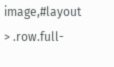image,#layout > .row.full-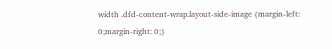width .dfd-content-wrap.layout-side-image {margin-left: 0;margin-right: 0;}